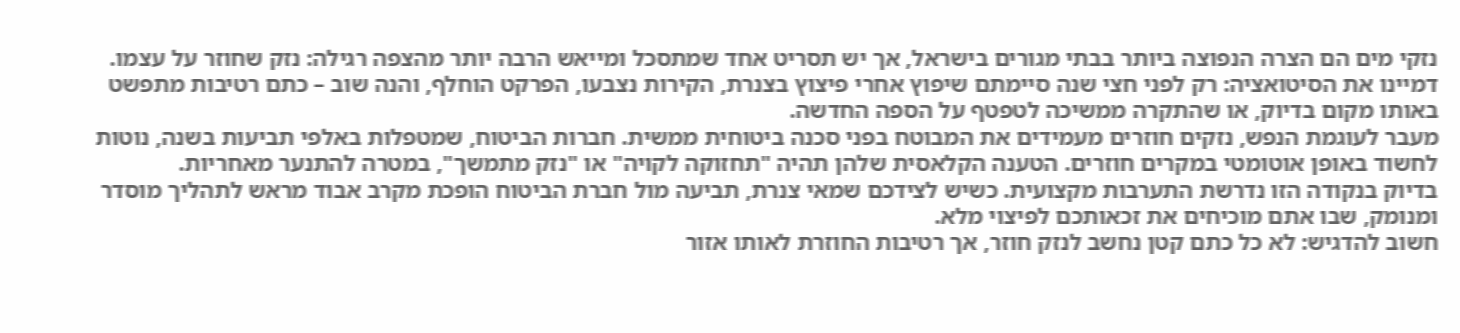נזקי מים הם הצרה הנפוצה ביותר בבתי מגורים בישראל, אך יש תסריט אחד שמתסכל ומייאש הרבה יותר מהצפה רגילה: נזק שחוזר על עצמו.
דמיינו את הסיטואציה: רק לפני חצי שנה סיימתם שיפוץ אחרי פיצוץ בצנרת, הקירות נצבעו, הפרקט הוחלף, והנה שוב – כתם רטיבות מתפשט באותו מקום בדיוק, או שהתקרה ממשיכה לטפטף על הספה החדשה.
מעבר לעוגמת הנפש, נזקים חוזרים מעמידים את המבוטח בפני סכנה ביטוחית ממשית. חברות הביטוח, שמטפלות באלפי תביעות בשנה, נוטות לחשוד באופן אוטומטי במקרים חוזרים. הטענה הקלאסית שלהן תהיה "תחזוקה לקויה" או "נזק מתמשך", במטרה להתנער מאחריות.
בדיוק בנקודה הזו נדרשת התערבות מקצועית. כשיש לצידכם שמאי צנרת, תביעה מול חברת הביטוח הופכת מקרב אבוד מראש לתהליך מוסדר ומנומק, שבו אתם מוכיחים את זכאותכם לפיצוי מלא.
חשוב להדגיש: לא כל כתם קטן נחשב לנזק חוזר, אך רטיבות החוזרת לאותו אזור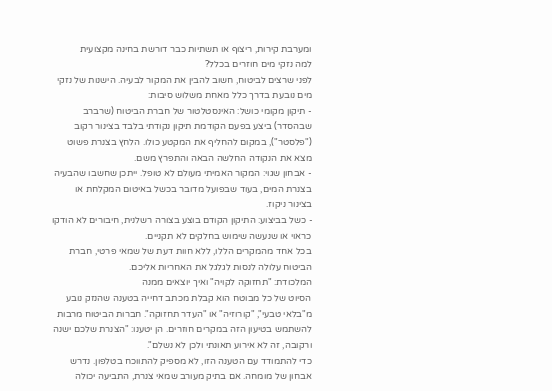ומערבת קירות, ריצוף או תשתיות כבר דורשת בחינה מקצועית
למה נזקי מים חוזרים בכלל?
לפני שרצים לביטוח, חשוב להבין את המקור לבעיה. הישנות של נזקי מים נובעת בדרך כלל מאחת משלוש סיבות:
- תיקון מקומי כושל: האינסטלטור של חברת הביטוח (שרברב שבהסדר) ביצע בפעם הקודמת תיקון נקודתי בלבד בצינור רקוב ("פלסטר"), במקום להחליף את המקטע כולו. הלחץ בצנרת פשוט מצא את הנקודה החלשה הבאה והתפרץ משם.
- אבחון שגוי: המקור האמיתי מעולם לא טופל. ייתכן שחשבו שהבעיה בצנרת המים, בעוד שבפועל מדובר בכשל באיטום המקלחת או בצינור ניקוז.
- כשל בביצוע: התיקון הקודם בוצע בצורה רשלנית, חיבורים לא הודקו כראוי או שנעשה שימוש בחלקים לא תקניים.
בכל אחד מהמקרים הללו, ללא חוות דעת של שמאי פרטי, חברת הביטוח עלולה לנסות לגלגל את האחריות אליכם.
המלכודת: "תחזוקה לקויה" ואיך יוצאים ממנה
הסיוט של כל מבוטח הוא קבלת מכתב דחייה בטענה שהנזק נובע מ"בלאי טבעי", "קורוזיה" או "העדר תחזוקה". חברות הביטוח מרבות להשתמש בטיעון הזה במקרים חוזרים. הן יטענו: "הצנרת שלכם ישנה ורקובה, זה לא אירוע תאונתי ולכן לא נשלם".
כדי להתמודד עם הטענה הזו, לא מספיק להתווכח בטלפון. נדרש אבחון של מומחה. אם בתיק מעורב שמאי צנרת, התביעה יכולה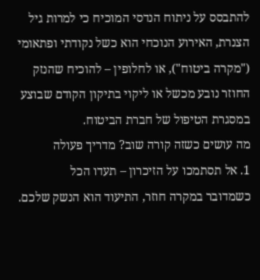להתבסס על ניתוח הנדסי המוכיח כי למרות גיל הצנרת, האירוע הנוכחי הוא כשל נקודתי ופתאומי ("מקרה ביטוח"), או לחלופין – להוכיח שהנזק החוזר נובע מכשל או ליקוי בתיקון הקודם שבוצע במסגרת הטיפול של חברת הביטוח.
מה עושים כשזה קורה שוב? מדריך פעולה
1. אל תסתמכו על הזיכרון – תעדו הכל
כשמדובר במקרה חוזר, התיעוד הוא הנשק שלכם.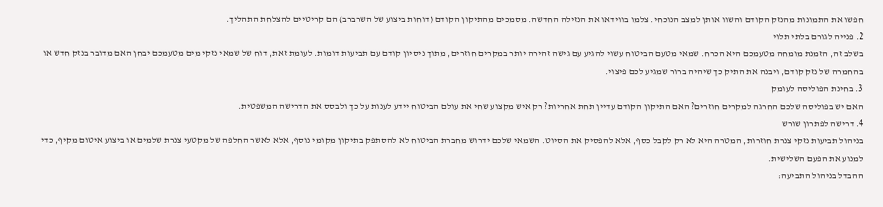חפשו את התמונות מהנזק הקודם והשוו אותן למצב הנוכחי. צלמו בווידאו את הנזילה החדשה. מסמכים מהתיקון הקודם (דוחות ביצוע של השרברב) הם קריטיים להצלחת התהליך.
2. פנייה לגורם בלתי תלוי
בשלב זה, הזמנת מומחה מטעמכם היא הכרח. שמאי מטעם הביטוח עשוי להגיע עם גישה זהירה יותר במקרים חוזרים, מתוך ניסיון קודם עם תביעות דומות. לעומת זאת, דוח של שמאי נזקי מים מטעמכם יבחן האם מדובר בנזק חדש או בהחמרה של נזק קודם, ויבנה את התיק כך שיהיה ברור שמגיע לכם פיצוי.
3. בחינת הפוליסה לעומק
האם יש בפוליסה שלכם החרגה למקרים חוזרים? האם התיקון הקודם עדיין תחת אחריות? רק איש מקצוע שחי את עולם הביטוח יידע לענות על כך ולבסס את הדרישה המשפטית.
4. דרישה לפתרון שורש
בניהול תביעות נזקי צנרת חוזרות, המטרה היא לא רק לקבל כסף, אלא להפסיק את הסיוט. השמאי שלכם ידרוש מחברת הביטוח לא להסתפק בתיקון מקומי נוסף, אלא לאשר החלפה של מקטעי צנרת שלמים או ביצוע איטום מקיף, כדי למנוע את הפעם השלישית.
ההבדל בניהול התביעה: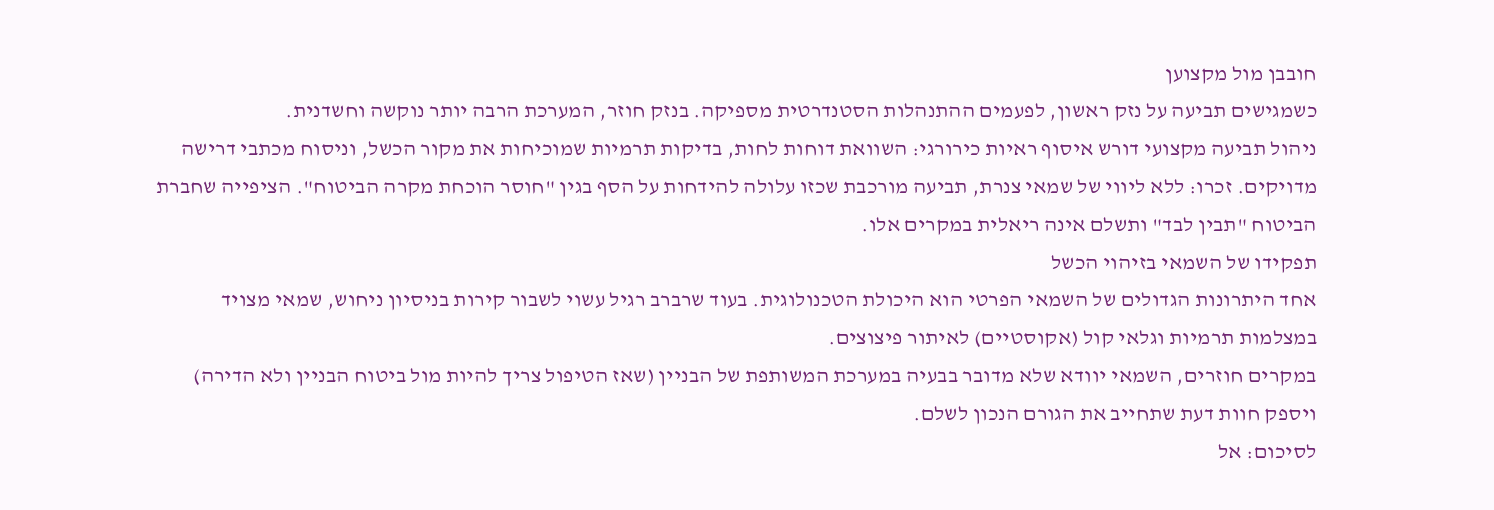חובבן מול מקצוען
כשמגישים תביעה על נזק ראשון, לפעמים ההתנהלות הסטנדרטית מספיקה. בנזק חוזר, המערכת הרבה יותר נוקשה וחשדנית.
ניהול תביעה מקצועי דורש איסוף ראיות כירורגי: השוואת דוחות לחות, בדיקות תרמיות שמוכיחות את מקור הכשל, וניסוח מכתבי דרישה מדויקים. זכרו: ללא ליווי של שמאי צנרת, תביעה מורכבת שכזו עלולה להידחות על הסף בגין "חוסר הוכחת מקרה הביטוח". הציפייה שחברת הביטוח "תבין לבד" ותשלם אינה ריאלית במקרים אלו.
תפקידו של השמאי בזיהוי הכשל
אחד היתרונות הגדולים של השמאי הפרטי הוא היכולת הטכנולוגית. בעוד שרברב רגיל עשוי לשבור קירות בניסיון ניחוש, שמאי מצויד במצלמות תרמיות וגלאי קול (אקוסטיים) לאיתור פיצוצים.
במקרים חוזרים, השמאי יוודא שלא מדובר בבעיה במערכת המשותפת של הבניין (שאז הטיפול צריך להיות מול ביטוח הבניין ולא הדירה) ויספק חוות דעת שתחייב את הגורם הנכון לשלם.
לסיכום: אל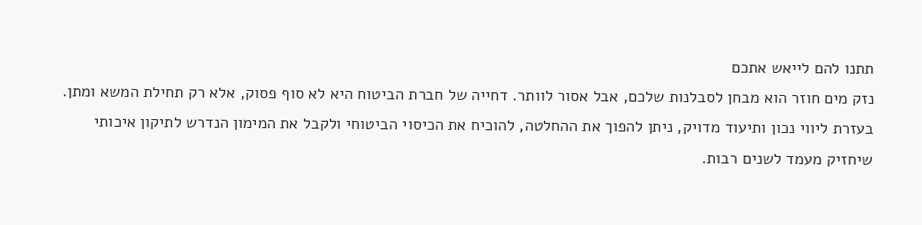תתנו להם לייאש אתכם
נזק מים חוזר הוא מבחן לסבלנות שלכם, אבל אסור לוותר. דחייה של חברת הביטוח היא לא סוף פסוק, אלא רק תחילת המשא ומתן. בעזרת ליווי נכון ותיעוד מדויק, ניתן להפוך את ההחלטה, להוכיח את הכיסוי הביטוחי ולקבל את המימון הנדרש לתיקון איכותי שיחזיק מעמד לשנים רבות.